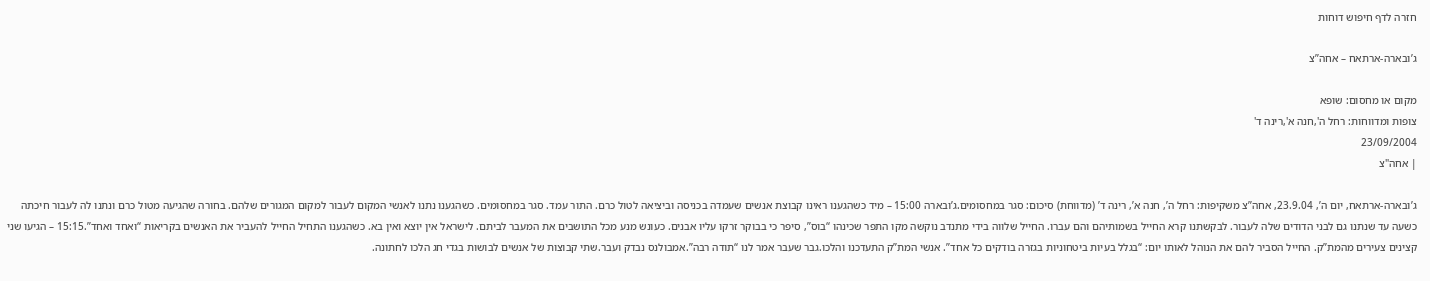חזרה לדף חיפוש דוחות

ג’ובארה-ארתאח – אחה”צ

מקום או מחסום: שופא
צופות ומדווחות: רחל ה',חנה א',רינה ד'
23/09/2004
| אחה"צ

ג’ובארה-ארתאח, יום ה’, 23.9.04, אחה”צ משקיפות: רחל ה’, חנה א’, רינה ד’ (מדווחת) סיכום: סגר במחסומים.ג’ובארה 15:00 – מיד כשהגענו ראינו קבוצת אנשים שעמדה בכניסה וביציאה לטול כרם. התור עמד. סגר במחסומים. כשהגענו נתנו לאנשי המקום לעבור למקום המגורים שלהם. בחורה שהגיעה מטול כרם ונתנו לה לעבור חיכתה כשעה עד שנתנו גם לבני הדודים שלה לעבור. לבקשתנו קרא החייל בשמותיהם והם עברו. החייל שלווה בידי מתנדב נוקשה מקו התפר שכינהו “בוס”, סיפר כי בבוקר זרקו עליו אבנים. כעונש מנע מכל התושבים את המעבר לביתם. לישראל אין יוצא ואין בא. כשהגענו התחיל החייל להעביר את האנשים בקריאות “ואחד ואחד”.15:15 – הגיעו שני קצינים צעירים מהמת”ק. החייל הסביר להם את הנוהל לאותו יום: “בגלל בעיות ביטחוניות בגזרה בודקים כל אחד”. אנשי המת”ק התעדכנו והלכו.גבר שעבר אמר לנו “תודה רבה”.אמבולנס נבדק ועבר.שתי קבוצות של אנשים לבושות בגדי חג הלכו לחתונה.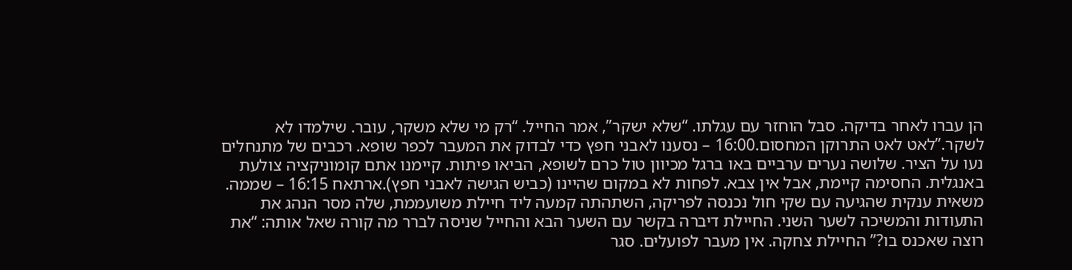הן עברו לאחר בדיקה. סבל הוחזר עם עגלתו. “שלא ישקר”, אמר החייל. “רק מי שלא משקר, עובר. שילמדו לא לשקר.”לאט לאט התרוקן המחסום.16:00 – נסענו לאבני חפץ כדי לבדוק את המעבר לכפר שופא. רכבים של מתנחלים נעו על הציר. שלושה נערים ערביים באו ברגל מכיוון טול כרם לשופא, הביאו פיתות. קיימנו אתם קומוניקציה צולעת באנגלית. החסימה קיימת, אבל אין צבא. לפחות לא במקום שהיינו (כביש הגישה לאבני חפץ).ארתאח 16:15 – שממה. משאית ענקית שהגיעה עם שקי חול נכנסה לפריקה, השתהתה קמעה ליד חיילת משועממת, שלה מסר הנהג את התעודות והמשיכה לשער השני. החיילת דיברה בקשר עם השער הבא והחייל שניסה לברר מה קורה שאל אותה: “את רוצה שאכנס בו?” החיילת צחקה. אין מעבר לפועלים. סגר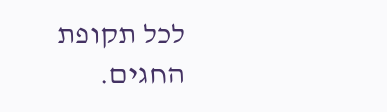לכל תקופת החגים.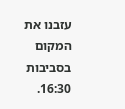עזבנו את המקום בסביבות 16:30.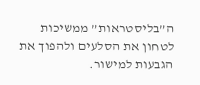ה”בליסטראות” ממשיכות לטחון את הסלעים ולהפוך את הגבעות למישור.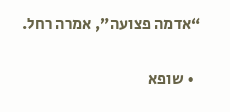“אדמה פצועה”, אמרה רחל.

  • שופא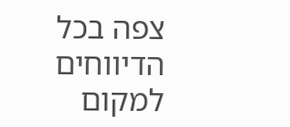צפה בכל הדיווחים למקום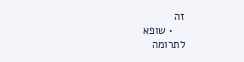זה
    • שופא
לתרומה